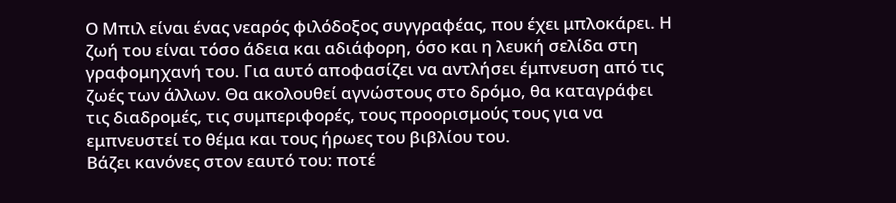Ο Μπιλ είναι ένας νεαρός φιλόδοξος συγγραφέας, που έχει μπλοκάρει. Η ζωή του είναι τόσο άδεια και αδιάφορη, όσο και η λευκή σελίδα στη γραφομηχανή του. Για αυτό αποφασίζει να αντλήσει έμπνευση από τις ζωές των άλλων. Θα ακολουθεί αγνώστους στο δρόμο, θα καταγράφει τις διαδρομές, τις συμπεριφορές, τους προορισμούς τους για να εμπνευστεί το θέμα και τους ήρωες του βιβλίου του.
Βάζει κανόνες στον εαυτό του: ποτέ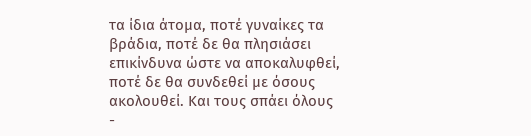τα ίδια άτομα, ποτέ γυναίκες τα βράδια, ποτέ δε θα πλησιάσει επικίνδυνα ώστε να αποκαλυφθεί, ποτέ δε θα συνδεθεί με όσους ακολουθεί. Και τους σπάει όλους -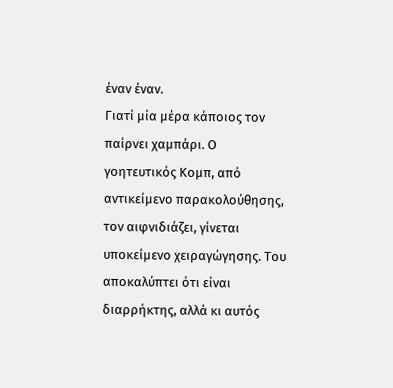έναν έναν.
Γιατί μία μέρα κάποιος τον παίρνει χαμπάρι. Ο γοητευτικός Κομπ, από αντικείμενο παρακολούθησης, τον αιφνιδιάζει, γίνεται υποκείμενο χειραγώγησης. Του αποκαλύπτει ότι είναι διαρρήκτης, αλλά κι αυτός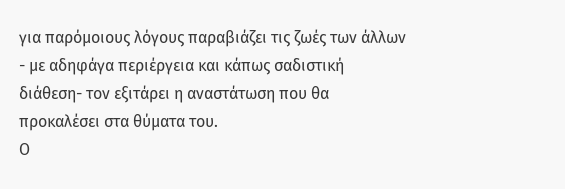για παρόμοιους λόγους παραβιάζει τις ζωές των άλλων - με αδηφάγα περιέργεια και κάπως σαδιστική διάθεση- τον εξιτάρει η αναστάτωση που θα προκαλέσει στα θύματα του.
Ο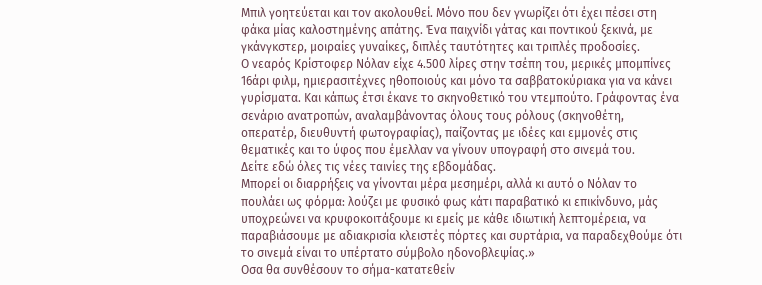Μπιλ γοητεύεται και τον ακολουθεί. Μόνο που δεν γνωρίζει ότι έχει πέσει στη φάκα μίας καλοστημένης απάτης. Ένα παιχνίδι γάτας και ποντικού ξεκινά, με γκάνγκστερ, μοιραίες γυναίκες, διπλές ταυτότητες και τριπλές προδοσίες.
Ο νεαρός Κρίστοφερ Νόλαν είχε 4.500 λίρες στην τσέπη του, μερικές μπομπίνες 16άρι φιλμ, ημιερασιτέχνες ηθοποιούς και μόνο τα σαββατοκύριακα για να κάνει γυρίσματα. Και κάπως έτσι έκανε το σκηνοθετικό του ντεμπούτο. Γράφοντας ένα σενάριο ανατροπών, αναλαμβάνοντας όλους τους ρόλους (σκηνοθέτη, οπερατέρ, διευθυντή φωτογραφίας), παίζοντας με ιδέες και εμμονές στις θεματικές και το ύφος που έμελλαν να γίνουν υπογραφή στο σινεμά του.
Δείτε εδώ όλες τις νέες ταινίες της εβδομάδας.
Μπορεί οι διαρρήξεις να γίνονται μέρα μεσημέρι, αλλά κι αυτό ο Νόλαν το πουλάει ως φόρμα: λούζει με φυσικό φως κάτι παραβατικό κι επικίνδυνο, μάς υποχρεώνει να κρυφοκοιτάξουμε κι εμείς με κάθε ιδιωτική λεπτομέρεια, να παραβιάσουμε με αδιακρισία κλειστές πόρτες και συρτάρια, να παραδεχθούμε ότι το σινεμά είναι το υπέρτατο σύμβολο ηδονοβλεψίας.»
Οσα θα συνθέσουν το σήμα-κατατεθείν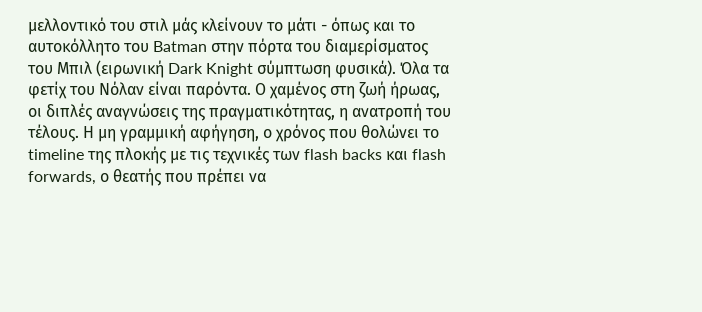μελλοντικό του στιλ μάς κλείνουν το μάτι - όπως και το αυτοκόλλητο του Batman στην πόρτα του διαμερίσματος του Μπιλ (ειρωνική Dark Knight σύμπτωση φυσικά). Όλα τα φετίχ του Νόλαν είναι παρόντα. Ο χαμένος στη ζωή ήρωας, οι διπλές αναγνώσεις της πραγματικότητας, η ανατροπή του τέλους. Η μη γραμμική αφήγηση, ο χρόνος που θολώνει το timeline της πλοκής με τις τεχνικές των flash backs και flash forwards, ο θεατής που πρέπει να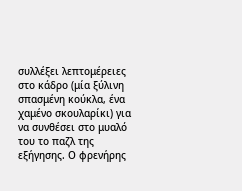συλλέξει λεπτομέρειες στο κάδρο (μία ξύλινη σπασμένη κούκλα, ένα χαμένο σκουλαρίκι) για να συνθέσει στο μυαλό του το παζλ της εξήγησης. Ο φρενήρης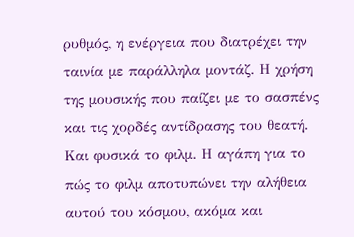ρυθμός, η ενέργεια που διατρέχει την ταινία με παράλληλα μοντάζ. Η χρήση της μουσικής που παίζει με το σασπένς και τις χορδές αντίδρασης του θεατή. Και φυσικά το φιλμ. Η αγάπη για το πώς το φιλμ αποτυπώνει την αλήθεια αυτού του κόσμου, ακόμα και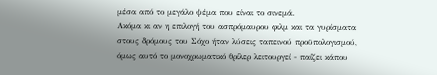μέσα από το μεγάλο ψέμα που είναι το σινεμά.
Ακόμα κι αν η επιλογή του ασπρόμαυρου φιλμ και τα γυρίσματα στους δρόμους του Σόχο ήταν λύσεις ταπεινού προϋπολογισμού, όμως αυτό το μονοχρωματικό θρίλερ λειτουργεί - παίζει κάπου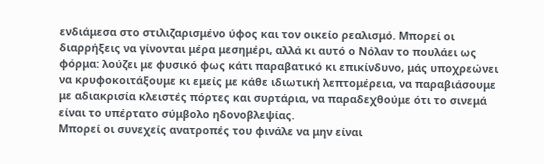ενδιάμεσα στο στιλιζαρισμένο ύφος και τον οικείο ρεαλισμό. Μπορεί οι διαρρήξεις να γίνονται μέρα μεσημέρι, αλλά κι αυτό ο Νόλαν το πουλάει ως φόρμα: λούζει με φυσικό φως κάτι παραβατικό κι επικίνδυνο, μάς υποχρεώνει να κρυφοκοιτάξουμε κι εμείς με κάθε ιδιωτική λεπτομέρεια, να παραβιάσουμε με αδιακρισία κλειστές πόρτες και συρτάρια, να παραδεχθούμε ότι το σινεμά είναι το υπέρτατο σύμβολο ηδονοβλεψίας.
Μπορεί οι συνεχείς ανατροπές του φινάλε να μην είναι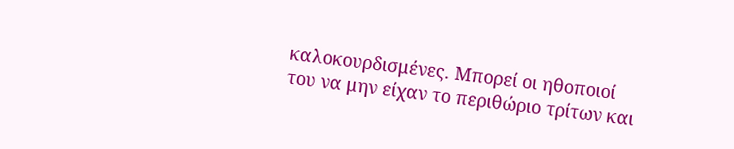καλοκουρδισμένες. Μπορεί οι ηθοποιοί του να μην είχαν το περιθώριο τρίτων και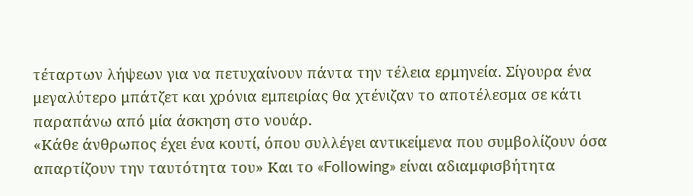τέταρτων λήψεων για να πετυχαίνουν πάντα την τέλεια ερμηνεία. Σίγουρα ένα μεγαλύτερο μπάτζετ και χρόνια εμπειρίας θα χτένιζαν το αποτέλεσμα σε κάτι παραπάνω από μία άσκηση στο νουάρ.
«Κάθε άνθρωπος έχει ένα κουτί, όπου συλλέγει αντικείμενα που συμβολίζουν όσα απαρτίζουν την ταυτότητα του» Και το «Following» είναι αδιαμφισβήτητα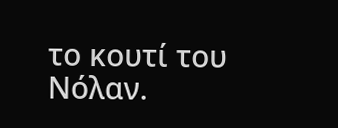το κουτί του Νόλαν.